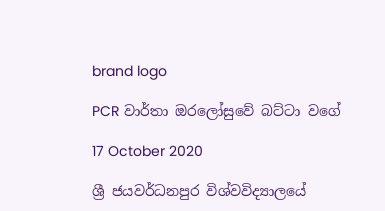brand logo

PCR වාර්තා ඔරලෝසුවේ බට්ටා වගේ

17 October 2020

ශ්‍රී ජයවර්ධනපුර විශ්වවිද්‍යාලයේ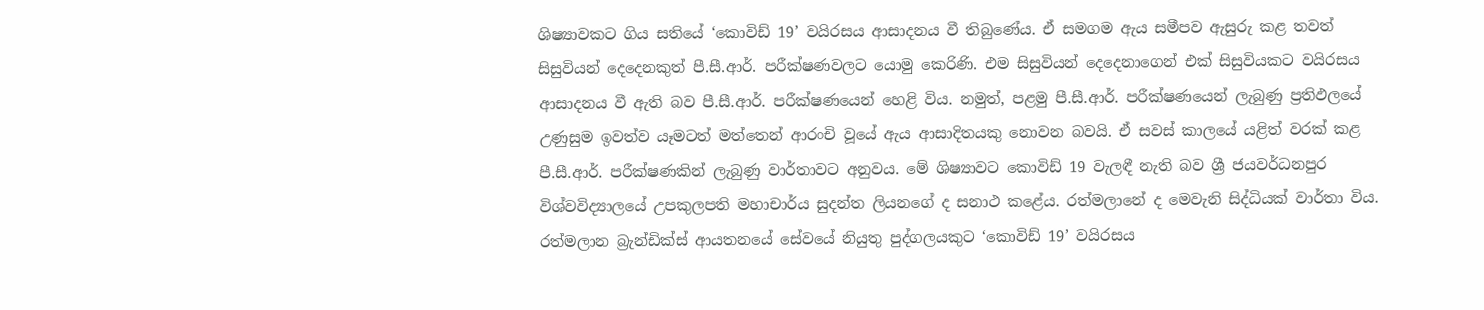ශිෂ්‍යාවකට ගිය සතියේ ‘කොවිඩ් 19’ වයිරසය ආසාදනය වී තිබුණේය. ඒ සමගම ඇය සමීපව ඇසුරු කළ තවත් සිසුවියන් දෙදෙනකුත් පී.සී.ආර්. පරීක්ෂණවලට යොමු කෙරිණි. එම සිසුවියන් දෙදෙනාගෙන් එක් සිසුවියකට වයිරසය ආසාදනය වී ඇති බව පී.සී.ආර්. පරීක්ෂණයෙන් හෙළි විය. නමුත්, පළමු පී.සී.ආර්. පරීක්ෂණයෙන් ලැබුණු ප්‍රතිඵලයේ උණුසුම ඉවත්ව යෑමටත් මත්තෙන් ආරංචි වූයේ ඇය ආසාදිතයකු නොවන බවයි. ඒ සවස් කාලයේ යළිත් වරක් කළ පී.සී.ආර්. පරීක්ෂණකින් ලැබුණු වාර්තාවට අනුවය. මේ ශිෂ්‍යාවට කොවිඩ් 19 වැලඳී නැති බව ශ්‍රී ජයවර්ධනපුර විශ්වවිද්‍යාලයේ උපකුලපති මහාචාර්ය සුදන්ත ලියනගේ ද සනාථ කළේය. රත්මලානේ ද මෙවැනි සිද්ධියක් වාර්තා විය. රත්මලාන බ්‍රැන්ඩික්ස් ආයතනයේ සේවයේ නියුතු පුද්ගලයකුට ‘කොවිඩ් 19’ වයිරසය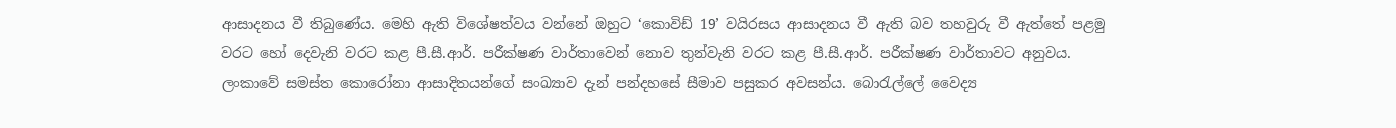ආසාදනය වී තිබුණේය. මෙහි ඇති විශේෂත්වය වන්නේ ඔහුට ‘කොවිඩ් 19’ වයිරසය ආසාදනය වී ඇති බව තහවුරු වී ඇත්තේ පළමු වරට හෝ දෙවැනි වරට කළ පී.සී.ආර්. පරීක්ෂණ වාර්තාවෙන් නොව තුන්වැනි වරට කළ පී.සී.ආර්. පරීක්ෂණ වාර්තාවට අනුවය. ලංකාවේ සමස්ත කොරෝනා ආසාදිතයන්ගේ සංඛ්‍යාව දැන් පන්දහසේ සීමාව පසුකර අවසන්ය. බොරැල්ලේ වෛද්‍ය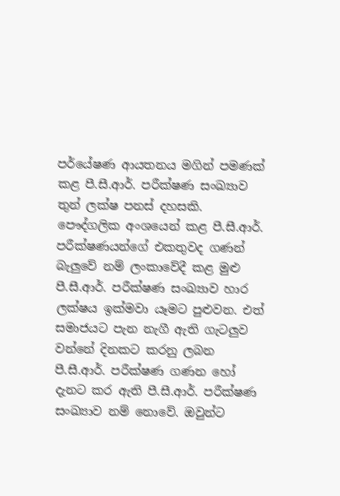පර්‌යේෂණ ආයතනය මගින් පමණක් කළ පී.සී.ආර්. පරීක්ෂණ සංඛ්‍යාව තුන් ලක්ෂ පනස් දහසකි. පෞද්ගලික අංශයෙන් කළ පී.සී.ආර්. පරීක්ෂණයන්ගේ එකතුවද ගණන් බැලුවේ නම් ලංකාවේදී කළ මුළු පී.සී.ආර්. පරීක්ෂණ සංඛ්‍යාව හාර ලක්ෂය ඉක්මවා යෑමට පුළුවන. එත් සමාජයට පැන නැගී ඇති ගැටලුව වන්නේ දිනකට කරනු ලබන පී.සී.ආර්. පරීක්ෂණ ගණන හෝ දැනට කර ඇති පී.සී.ආර්. පරීක්ෂණ සංඛ්‍යාව නම් නොවේ. ඔවුන්ට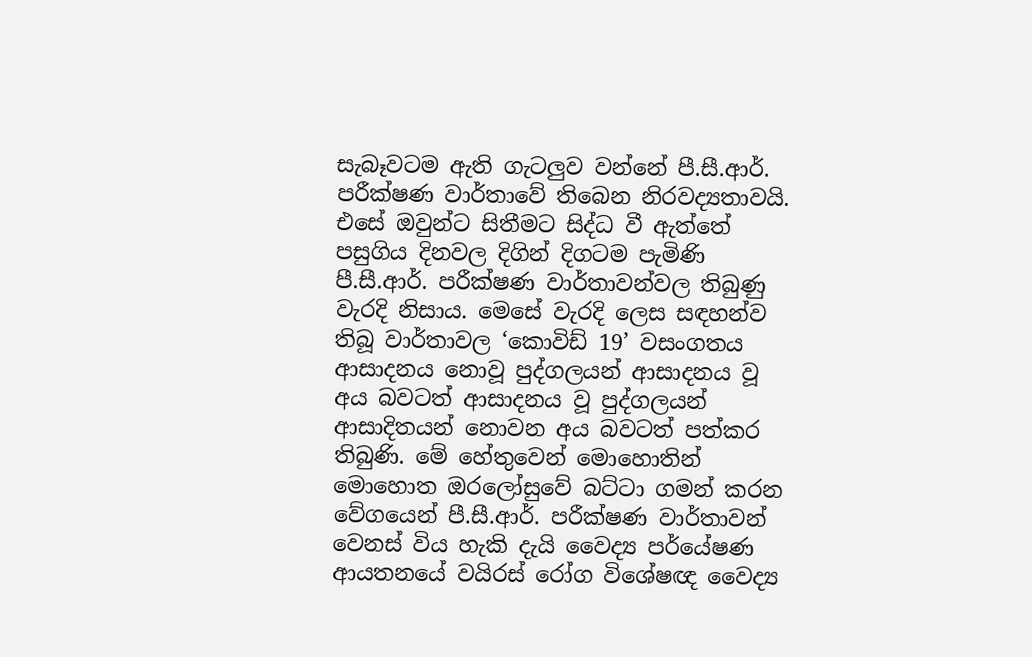සැබෑවටම ඇති ගැටලුව වන්නේ පී.සී.ආර්. පරීක්ෂණ වාර්තාවේ තිබෙන නිරවද්‍යතාවයි. එසේ ඔවුන්ට සිතීමට සිද්ධ වී ඇත්තේ පසුගිය දිනවල දිගින් දිගටම පැමිණි පී.සී.ආර්. පරීක්ෂණ වාර්තාවන්වල තිබුණු වැරදි නිසාය. මෙසේ වැරදි ලෙස සඳහන්ව තිබූ වාර්තාවල ‘කොවිඩ් 19’ වසංගතය ආසාදනය නොවූ පුද්ගලයන් ආසාදනය වූ අය බවටත් ආසාදනය වූ පුද්ගලයන් ආසාදිතයන් නොවන අය බවටත් පත්කර තිබුණි. මේ හේතුවෙන් මොහොතින් මොහොත ඔරලෝසුවේ බට්ටා ගමන් කරන වේගයෙන් පී.සී.ආර්. පරීක්ෂණ වාර්තාවන් වෙනස් විය හැකි දැයි වෛද්‍ය පර්‌යේෂණ ආයතනයේ වයිරස් රෝග විශේෂඥ වෛද්‍ය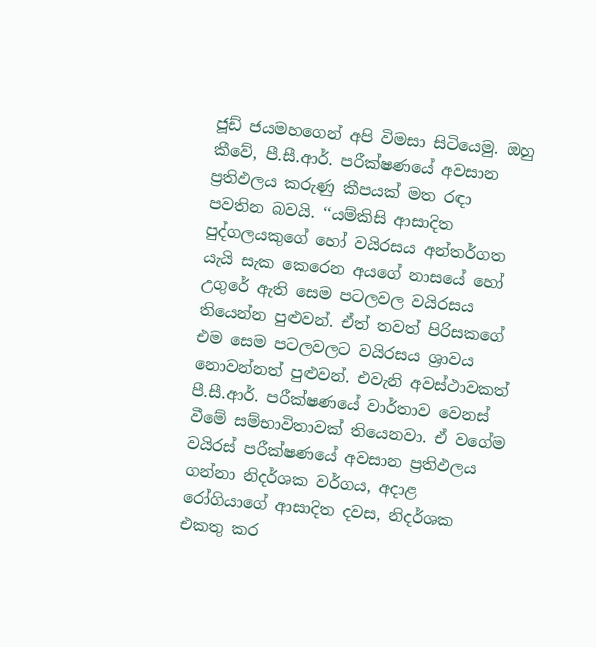ජූඩ් ජයමහගෙන් අපි විමසා සිටියෙමු. ඔහු කීවේ, පී.සී.ආර්. පරීක්ෂණයේ අවසාන ප්‍රතිඵලය කරුණු කීපයක් මත රඳා පවතින බවයි. ‘‘යම්කිසි ආසාදිත පුද්ගලයකුගේ හෝ වයිරසය අන්තර්ගත යැයි සැක කෙරෙන අයගේ නාසයේ හෝ උගුරේ ඇති සෙම පටලවල වයිරසය තියෙන්න පුළුවන්. ඒත් තවත් පිරිසකගේ එම සෙම පටලවලට වයිරසය ශ්‍රාවය නොවන්නත් පුළුවන්. එවැනි අවස්ථාවකත් පී.සී.ආර්. පරීක්ෂණයේ වාර්තාව වෙනස් වීමේ සම්භාවිතාවක් තියෙනවා. ඒ වගේම වයිරස් පරීක්ෂණයේ අවසාන ප්‍රතිඵලය ගන්නා නිදර්ශක වර්ගය, අදාළ රෝගියාගේ ආසාදිත දවස, නිදර්ශක එකතු කර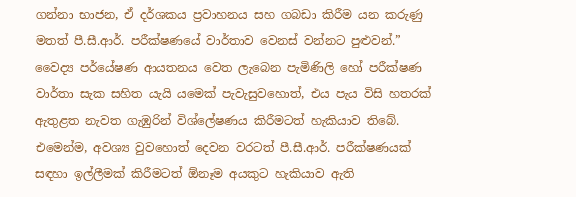ගන්නා භාජන, ඒ දර්ශකය ප්‍රවාහනය සහ ගබඩා කිරීම යන කරුණු මතත් පී.සී.ආර්. පරීක්ෂණයේ වාර්තාව වෙනස් වන්නට පුළුවන්.” වෛද්‍ය පර්‌යේෂණ ආයතනය වෙත ලැබෙන පැමිණිලි හෝ පරීක්ෂණ වාර්තා සැක සහිත යැයි යමෙක් පැවැසුවහොත්, එය පැය විසි හතරක් ඇතුළත නැවත ගැඹුරින් විශ්ලේෂණය කිරීමටත් හැකියාව තිබේ. එමෙන්ම, අවශ්‍ය වුවහොත් දෙවන වරටත් පී.සී.ආර්. පරීක්ෂණයක් සඳහා ඉල්ලීමක් කිරීමටත් ඕනෑම අයකුට හැකියාව ඇති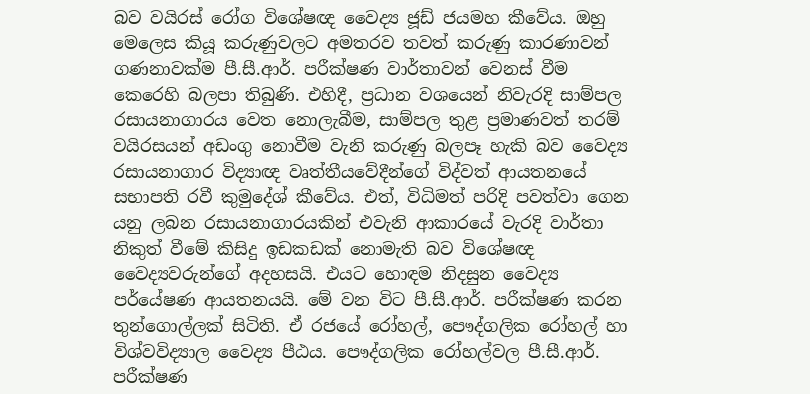බව වයිරස් රෝග විශේෂඥ වෛද්‍ය ජූඩ් ජයමහ කීවේය. ඔහු මෙලෙස කියූ කරුණුවලට අමතරව තවත් කරුණු කාරණාවන් ගණනාවක්ම පී.සී.ආර්. පරීක්ෂණ වාර්තාවන් වෙනස් වීම කෙරෙහි බලපා තිබුණි. එහිදී, ප්‍රධාන වශයෙන් නිවැරදි සාම්පල රසායනාගාරය වෙත නොලැබීම, සාම්පල තුළ ප්‍රමාණවත් තරම් වයිරසයන් අඩංගු නොවීම වැනි කරුණු බලපෑ හැකි බව වෛද්‍ය රසායනාගාර විද්‍යාඥ වෘත්තීයවේදීන්ගේ විද්වත් ආයතනයේ සභාපති රවී කුමුදේශ් කීවේය. එත්, විධිමත් පරිදි පවත්වා ගෙන යනු ලබන රසායනාගාරයකින් එවැනි ආකාරයේ වැරදි වාර්තා නිකුත් වීමේ කිසිදු ඉඩකඩක් නොමැති බව විශේෂඥ වෛද්‍යවරුන්ගේ අදහසයි. එයට හොඳම නිදසුන වෛද්‍ය පර්‌යේෂණ ආයතනයයි. මේ වන විට පී.සී.ආර්. පරීක්ෂණ කරන තුන්ගොල්ලක් සිටිති. ඒ රජයේ රෝහල්, පෞද්ගලික රෝහල් හා විශ්වවිද්‍යාල වෛද්‍ය පීඨය. පෞද්ගලික රෝහල්වල පී.සී.ආර්. පරීක්ෂණ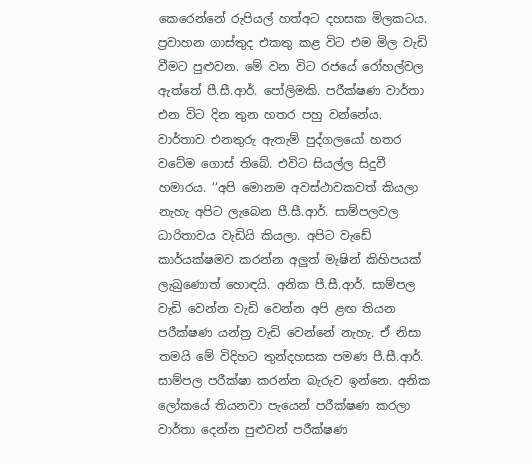කෙරෙන්නේ රුපියල් හත්අට දහසක මිලකටය. ප්‍රවාහන ගාස්තුද එකතු කළ විට එම මිල වැඩි වීමට පුළුවන. මේ වන විට රජයේ රෝහල්වල ඇත්තේ පී.සී.ආර්. පෝලිමකි. පරීක්ෂණ වාර්තා එන විට දින තුන හතර පහු වන්නේය. වාර්තාව එනතුරු ඇතැම් පුද්ගලයෝ හතර වටේම ගොස් තිබේ. එවිට සියල්ල සිදුවී හමාරය. ‘‘අපි මොනම අවස්ථාවකවත් කියලා නැහැ අපිට ලැබෙන පී.සී.ආර්. සාම්පලවල ධාරිතාවය වැඩියි කියලා. අපිට වැඩේ කාර්යක්ෂමව කරන්න අලුත් මැෂින් කිහිපයක් ලැබුණොත් හොඳයි. අනික පී.සී.ආර්. සාම්පල වැඩි වෙන්න වැඩි වෙන්න අපි ළඟ තියන පරීක්ෂණ යන්ත්‍ර වැඩි වෙන්නේ නැහැ. ඒ නිසා තමයි මේ විදිහට තුන්දහසක පමණ පී.සී.ආර්. සාම්පල පරීක්ෂා කරන්න බැරුව ඉන්නෙ. අනික ලෝකයේ තියනවා පැයෙන් පරීක්ෂණ කරලා වාර්තා දෙන්න පුළුවන් පරීක්ෂණ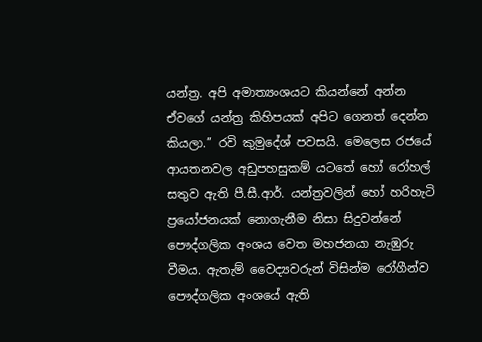යන්ත්‍ර. අපි අමාත්‍යංශයට කියන්නේ අන්න ඒවගේ යන්ත්‍ර කිහිපයක් අපිට ගෙනත් දෙන්න කියලා.’’ රවි කුමුදේශ් පවසයි. මෙලෙස රජයේ ආයතනවල අඩුපහසුකම් යටතේ හෝ රෝහල් සතුව ඇති පී.සී.ආර්. යන්ත්‍රවලින් හෝ හරිහැටි ප්‍රයෝජනයක් නොගැනීම නිසා සිදුවන්නේ පෞද්ගලික අංශය වෙත මහජනයා නැඹුරු වීමය. ඇතැම් වෛද්‍යවරුන් විසින්ම රෝගීන්ව පෞද්ගලික අංශයේ ඇති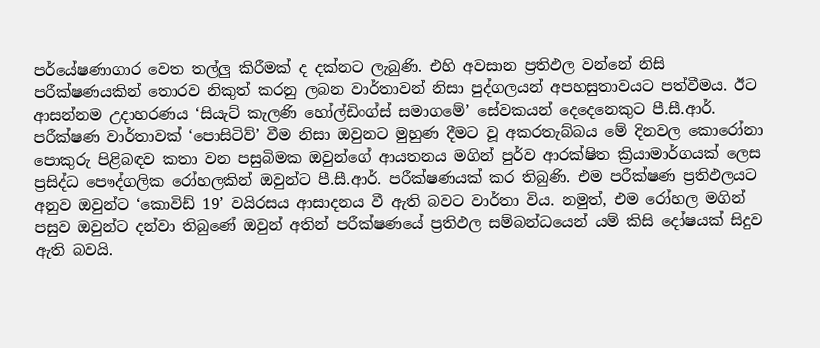පර්‌යේෂණාගාර වෙත තල්ලු කිරීමක් ද දක්නට ලැබුණි. එහි අවසාන ප්‍රතිඵල වන්නේ නිසි පරීක්ෂණයකින් තොරව නිකුත් කරනු ලබන වාර්තාවන් නිසා පුද්ගලයන් අපහසුතාවයට පත්වීමය. ඊට ආසන්නම උදාහරණය ‘සියැට් කැලණි හෝල්ඩිංග්ස් සමාගමේ’ සේවකයන් දෙදෙනෙකුට පී.සී.ආර්. පරීක්ෂණ වාර්තාවක් ‘පොසිටිව්’ වීම නිසා ඔවුනට මුහුණ දීමට වූ අකරතැබ්බය මේ දිනවල කොරෝනා පොකුරු පිළිබඳව කතා වන පසුබිමක ඔවුන්ගේ ආයතනය මගින් පුර්ව ආරක්ෂිත ක්‍රියාමාර්ගයක් ලෙස ප්‍රසිද්ධ පෞද්ගලික රෝහලකින් ඔවුන්ට පී.සී.ආර්. පරීක්ෂණයක් කර තිබුණි. එම පරීක්ෂණ ප්‍රතිඵලයට අනුව ඔවුන්ට ‘කොවිඩ් 19’ වයිරසය ආසාදනය වී ඇති බවට වාර්තා විය. නමුත්, එම රෝහල මගින් පසුව ඔවුන්ට දන්වා තිබුණේ ඔවුන් අතින් පරීක්ෂණයේ ප්‍රතිඵල සම්බන්ධයෙන් යම් කිසි දෝෂයක් සිදුව ඇති බවයි.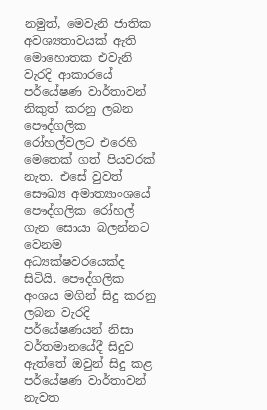නමුත්, මෙවැනි ජාතික අවශ්‍යතාවයක් ඇති මොහොතක එවැනි වැරදි ආකාරයේ පර්‌යේෂණ වාර්තාවන් නිකුත් කරනු ලබන පෞද්ගලික රෝහල්වලට එරෙහි මෙතෙක් ගත් පියවරක් නැත. එසේ වුවත් සෞඛ්‍ය අමාත්‍යාංශයේ පෞද්ගලික රෝහල් ගැන සොයා බලන්නට වෙනම අධ්‍යක්ෂවරයෙක්ද සිටියි. පෞද්ගලික අංශය මගින් සිදු කරනු ලබන වැරදි පර්‌යේෂණයන් නිසා වර්තමානයේදී සිදුව ඇත්තේ ඔවුන් සිදු කළ පර්‌යේෂණ වාර්තාවන් නැවත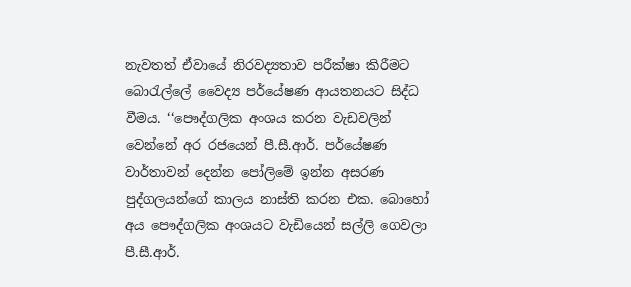නැවතත් ඒවායේ නිරවද්‍යතාව පරීක්ෂා කිරීමට බොරැල්ලේ වෛද්‍ය පර්‌යේෂණ ආයතනයට සිද්ධ වීමය. ‘‘පෞද්ගලික අංශය කරන වැඩවලින් වෙන්නේ අර රජයෙන් පී.සී.ආර්. පර්‌යේෂණ වාර්තාවන් දෙන්න පෝලිමේ ඉන්න අසරණ පුද්ගලයන්ගේ කාලය නාස්ති කරන එක. බොහෝ අය පෞද්ගලික අංශයට වැඩියෙන් සල්ලි ගෙවලා පී.සී.ආර්.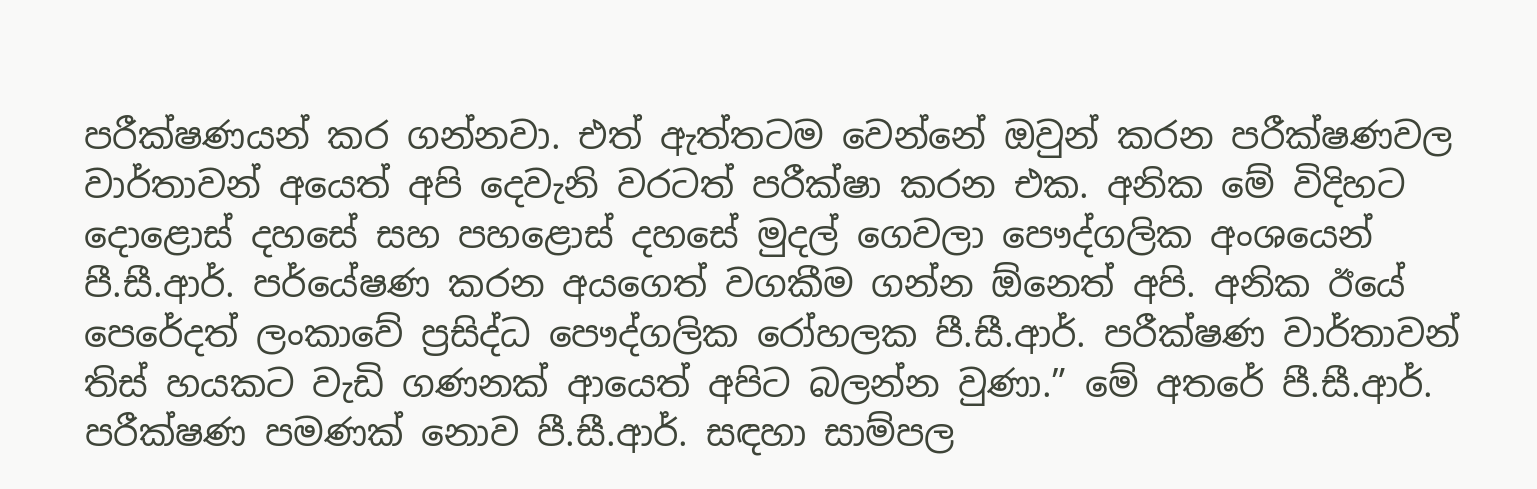පරීක්ෂණයන් කර ගන්නවා. එත් ඇත්තටම වෙන්නේ ඔවුන් කරන පරීක්ෂණවල වාර්තාවන් අයෙත් අපි දෙවැනි වරටත් පරීක්ෂා කරන එක. අනික මේ විදිහට දොළොස් දහසේ සහ පහළොස් දහසේ මුදල් ගෙවලා පෞද්ගලික අංශයෙන් පී.සී.ආර්. පර්‌යේෂණ කරන අයගෙත් වගකීම ගන්න ඕනෙත් අපි. අනික ඊයේ පෙරේදත් ලංකාවේ ප්‍රසිද්ධ පෞද්ගලික රෝහලක පී.සී.ආර්. පරීක්ෂණ වාර්තාවන් තිස් හයකට වැඩි ගණනක් ආයෙත් අපිට බලන්න වුණා.” මේ අතරේ පී.සී.ආර්. පරීක්ෂණ පමණක් නොව පී.සී.ආර්. සඳහා සාම්පල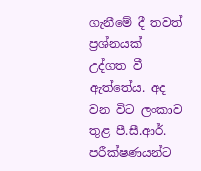ගැනීමේ දී තවත් ප්‍රශ්නයක් උද්ගත වී ඇත්තේය. අද වන විට ලංකාව තුළ පී.සී.ආර්. පරීක්ෂණයන්ට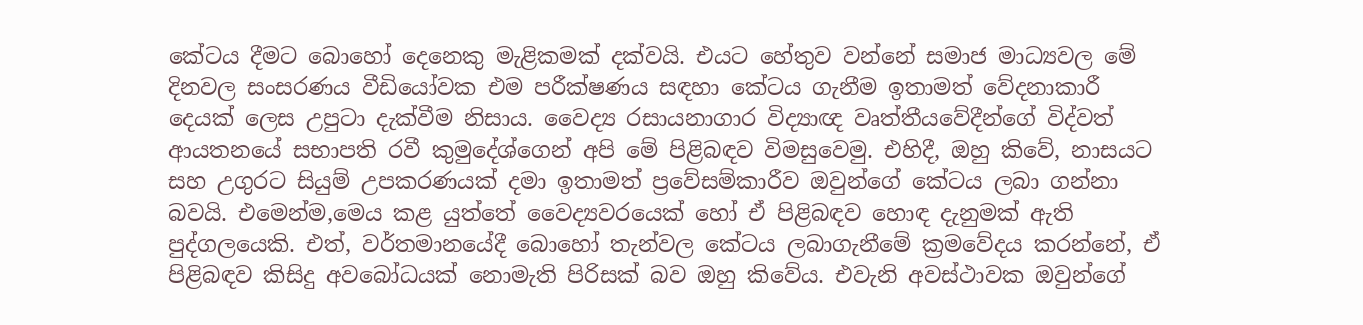කේටය දීමට බොහෝ දෙනෙකු මැළිකමක් දක්වයි. එයට හේතුව වන්නේ සමාජ මාධ්‍යවල මේ දිනවල සංසරණය වීඩියෝවක එම පරීක්ෂණය සඳහා කේටය ගැනීම ඉතාමත් වේදනාකාරී දෙයක් ලෙස උපුටා දැක්වීම නිසාය. වෛද්‍ය රසායනාගාර විද්‍යාඥ වෘත්තීයවේදීන්ගේ විද්වත් ආයතනයේ සභාපති රවී කුමුදේශ්ගෙන් අපි මේ පිළිබඳව විමසුවෙමු. එහිදී, ඔහු කිවේ, නාසයට සහ උගුරට සියුම් උපකරණයක් දමා ඉතාමත් ප්‍රවේසම්කාරීව ඔවුන්ගේ කේටය ලබා ගන්නා බවයි. එමෙන්ම,මෙය කළ යුත්තේ වෛද්‍යවරයෙක් හෝ ඒ පිළිබඳව හොඳ දැනුමක් ඇති පුද්ගලයෙකි. එත්, වර්තමානයේදී බොහෝ තැන්වල කේටය ලබාගැනීමේ ක්‍රමවේදය කරන්නේ, ඒ පිළිබඳව කිසිදු අවබෝධයක් නොමැති පිරිසක් බව ඔහු කිවේය. එවැනි අවස්ථාවක ඔවුන්ගේ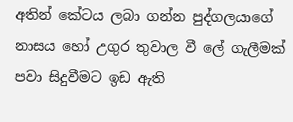අතින් කේටය ලබා ගන්න පුද්ගලයාගේ නාසය හෝ උගුර තුවාල වී ලේ ගැලීමක් පවා සිදුවීමට ඉඩ ඇති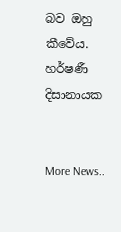බව ඔහු කීවේය. හර්ෂණී දිසානායක


More News..